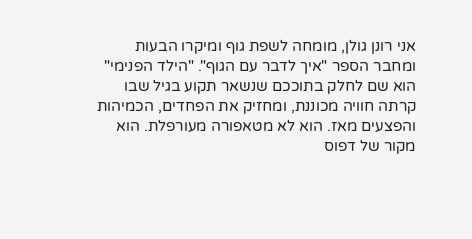אני רונן גולן, מומחה לשפת גוף ומיקרו הבעות ומחבר הספר "איך לדבר עם הגוף". "הילד הפנימי" הוא שם לחלק בתוככם שנשאר תקוע בגיל שבו קרתה חוויה מכוננת, ומחזיק את הפחדים, הכמיהות והפצעים מאז. הוא לא מטאפורה מעורפלת. הוא מקור של דפוס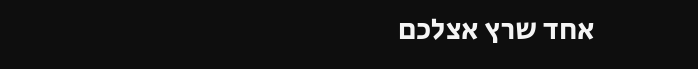אחד שרץ אצלכם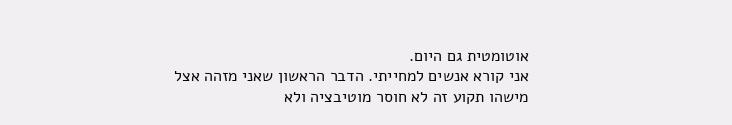אוטומטית גם היום.
אני קורא אנשים למחייתי. הדבר הראשון שאני מזהה אצל מישהו תקוע זה לא חוסר מוטיבציה ולא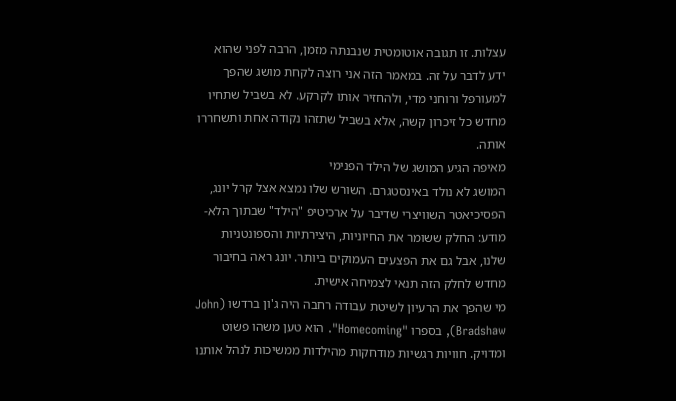עצלות. זו תגובה אוטומטית שנבנתה מזמן, הרבה לפני שהוא ידע לדבר על זה. במאמר הזה אני רוצה לקחת מושג שהפך למעורפל ורוחני מדי, ולהחזיר אותו לקרקע. לא בשביל שתחיו מחדש כל זיכרון קשה, אלא בשביל שתזהו נקודה אחת ותשחררו אותה.
מאיפה הגיע המושג של הילד הפנימי
המושג לא נולד באינסטגרם. השורש שלו נמצא אצל קרל יונג, הפסיכיאטר השוויצרי שדיבר על ארכיטיפ "הילד" שבתוך הלא-מודע: החלק ששומר את החיוניות, היצירתיות והספונטניות שלנו, אבל גם את הפצעים העמוקים ביותר. יונג ראה בחיבור מחדש לחלק הזה תנאי לצמיחה אישית.
מי שהפך את הרעיון לשיטת עבודה רחבה היה ג'ון ברדשו (John Bradshaw), בספרו "Homecoming". הוא טען משהו פשוט ומדויק. חוויות רגשיות מודחקות מהילדות ממשיכות לנהל אותנו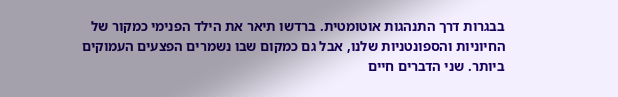בבגרות דרך התנהגות אוטומטית. ברדשו תיאר את הילד הפנימי כמקור של החיוניות והספונטניות שלנו, אבל גם כמקום שבו נשמרים הפצעים העמוקים ביותר. שני הדברים חיים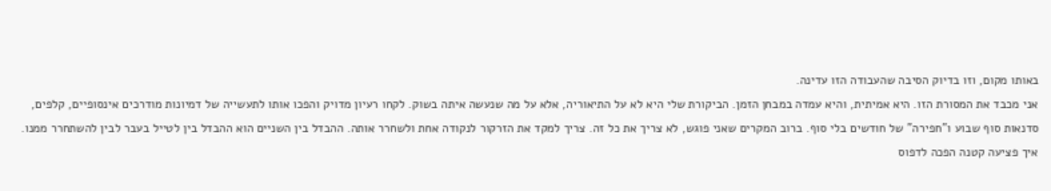באותו מקום, וזו בדיוק הסיבה שהעבודה הזו עדינה.
אני מכבד את המסורת הזו. היא אמיתית, והיא עמדה במבחן הזמן. הביקורת שלי היא לא על התיאוריה, אלא על מה שנעשה איתה בשוק. לקחו רעיון מדויק והפכו אותו לתעשייה של דמיונות מודרכים אינסופיים, קלפים, סדנאות סוף שבוע ו"חפירה" של חודשים בלי סוף. ברוב המקרים שאני פוגש, לא צריך את כל זה. צריך למקד את הזרקור לנקודה אחת ולשחרר אותה. ההבדל בין השניים הוא ההבדל בין לטייל בעבר לבין להשתחרר ממנו.
איך פציעה קטנה הפכה לדפוס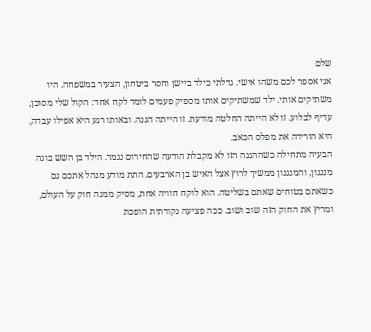שלם
אני אספר לכם משהו אישי. גדלתי כילד ביישן וחסר ביטחון, הצעיר במשפחה. היו משתיקים אותי. ילד שמשתיקים אותו מספיק פעמים לומד לקח אחד: הקול שלי מסוכן, עדיף לבלוע. זו לא הייתה החלטה מודעת. זו הייתה הגנה. ובאותו רגע היא אפילו עבדה, היא הורידה את מפלס הכאב.
הבעיה מתחילה כשההגנה הזו לא מקבלת הודעה שהחירום נגמר. הילד בן השש בונה מנגנון, והמנגנון ממשיך לרוץ אצל האיש בן הארבעים. התת מודע מנהל אתכם גם כשאתם בטוחים שאתם בשליטה. הוא לוקח חוויה אחת, מסיק ממנה חוק על העולם, ומריץ את החוק הזה שוב ושוב. ככה פציעה נקודתית הופכת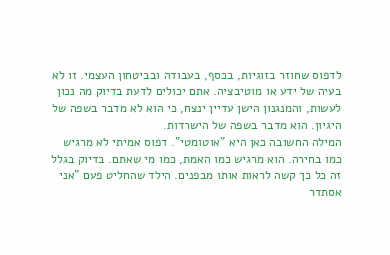לדפוס שחוזר בזוגיות, בכסף, בעבודה ובביטחון העצמי. זו לא בעיה של ידע או מוטיבציה. אתם יכולים לדעת בדיוק מה נכון לעשות, והמנגנון הישן עדיין ינצח, כי הוא לא מדבר בשפה של היגיון. הוא מדבר בשפה של הישרדות.
המילה החשובה כאן היא "אוטומטי". דפוס אמיתי לא מרגיש כמו בחירה. הוא מרגיש כמו האמת, כמו מי שאתם. בדיוק בגלל זה כל כך קשה לראות אותו מבפנים. הילד שהחליט פעם "אני אסתדר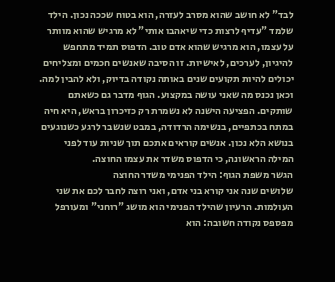לבד" לא חושב שהוא מסרב לעזרה, הוא בטוח שככה נכון. הילד שלמד "עדיף לרצות כדי שיאהבו אותי" לא מרגיש שהוא מוותר על עצמו, הוא מרגיש שהוא אדם טוב. הדפוס תמיד מתחפש להיגיון, לערכים, לאישיות. זו הסיבה שאנשים חכמים ומצליחים יכולים להיות תקועים שנים באותה נקודה בדיוק, ולא להבין למה.
וכאן נכנס מה שאני עושה במקצוע. הגוף מדבר גם כשאתם שותקים. הפציעה הישנה לא נשמרת רק כזיכרון בראש, היא חיה במתח בכתפיים, בנשימה הרדודה, במבט שנשבר לרגע כשנוגעים בנושא הלא נכון. אנשים קוראים אתכם תוך שניות עוד לפני המילה הראשונה, כי הדפוס משדר את עצמו החוצה.
הגשר משפת הגוף: הילד הפנימי משדר החוצה
שלושים שנה אני קורא בני אדם, ואני רוצה לחבר לכם את שני העולמות. הרעיון שהילד הפנימי הוא מושג "רוחני" ומעורפל מפספס נקודה חשובה: הוא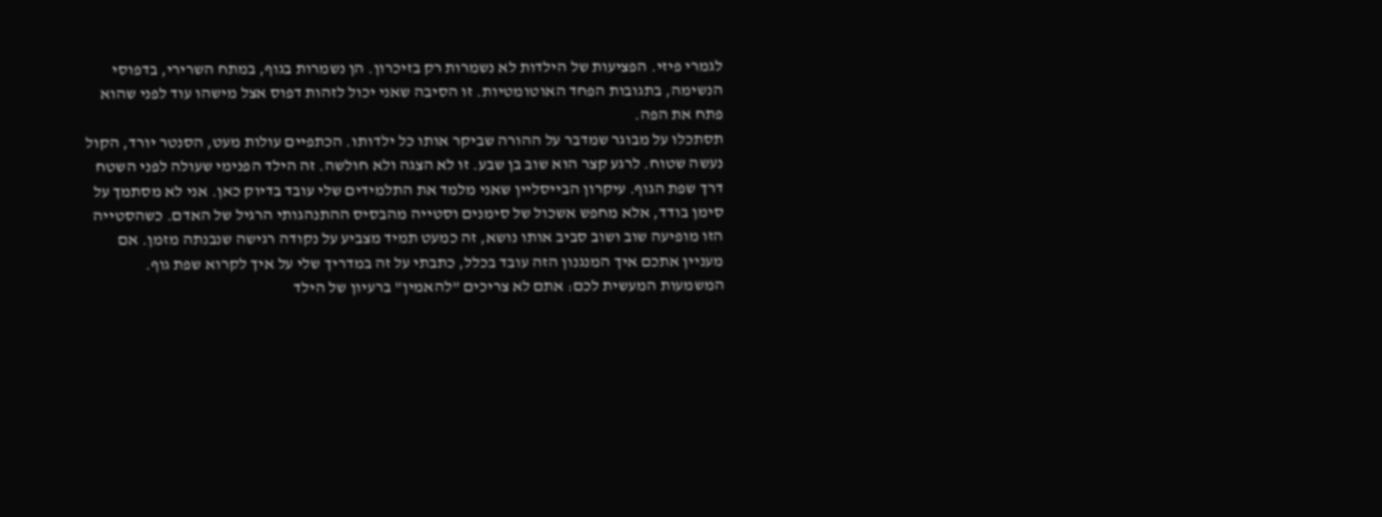לגמרי פיזי. הפציעות של הילדות לא נשמרות רק בזיכרון. הן נשמרות בגוף, במתח השרירי, בדפוסי הנשימה, בתגובות הפחד האוטומטיות. זו הסיבה שאני יכול לזהות דפוס אצל מישהו עוד לפני שהוא פתח את הפה.
תסתכלו על מבוגר שמדבר על ההורה שביקר אותו כל ילדותו. הכתפיים עולות מעט, הסנטר יורד, הקול נעשה שטוח. לרגע קצר הוא שוב בן שבע. זו לא הצגה ולא חולשה. זה הילד הפנימי שעולה לפני השטח דרך שפת הגוף. עיקרון הבייסליין שאני מלמד את התלמידים שלי עובד בדיוק כאן. אני לא מסתמך על סימן בודד, אלא מחפש אשכול של סימנים וסטייה מהבסיס ההתנהגותי הרגיל של האדם. כשהסטייה הזו מופיעה שוב ושוב סביב אותו נושא, זה כמעט תמיד מצביע על נקודה רגישה שנבנתה מזמן. אם מעניין אתכם איך המנגנון הזה עובד בכלל, כתבתי על זה במדריך שלי על איך לקרוא שפת גוף.
המשמעות המעשית לכם: אתם לא צריכים "להאמין" ברעיון של הילד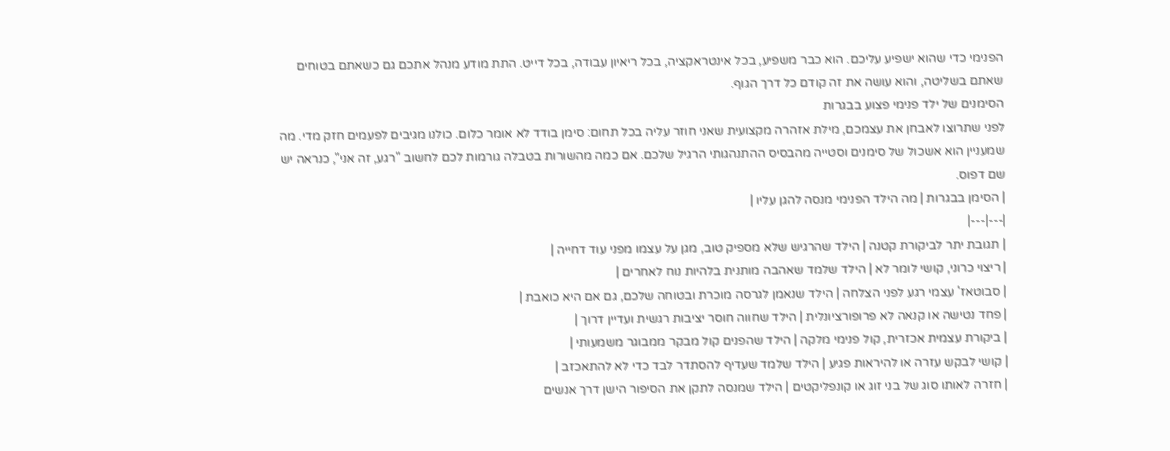הפנימי כדי שהוא ישפיע עליכם. הוא כבר משפיע, בכל אינטראקציה, בכל ריאיון עבודה, בכל דייט. התת מודע מנהל אתכם גם כשאתם בטוחים שאתם בשליטה, והוא עושה את זה קודם כל דרך הגוף.
הסימנים של ילד פנימי פצוע בבגרות
לפני שתרוצו לאבחן את עצמכם, מילת אזהרה מקצועית שאני חוזר עליה בכל תחום: סימן בודד לא אומר כלום. כולנו מגיבים לפעמים חזק מדי. מה שמעניין הוא אשכול של סימנים וסטייה מהבסיס ההתנהגותי הרגיל שלכם. אם כמה מהשורות בטבלה גורמות לכם לחשוב "רגע, זה אני", כנראה יש שם דפוס.
| הסימן בבגרות | מה הילד הפנימי מנסה להגן עליו |
|---|---|
| תגובת יתר לביקורת קטנה | הילד שהרגיש שלא מספיק טוב, מגן על עצמו מפני עוד דחייה |
| ריצוי כרוני, קושי לומר לא | הילד שלמד שאהבה מותנית בלהיות נוח לאחרים |
| סבוטאז' עצמי רגע לפני הצלחה | הילד שנאמן לגרסה מוכרת ובטוחה שלכם, גם אם היא כואבת |
| פחד נטישה או קנאה לא פרופורציונלית | הילד שחווה חוסר יציבות רגשית ועדיין דרוך |
| ביקורת עצמית אכזרית, קול פנימי מלקה | הילד שהפנים קול מבקר ממבוגר משמעותי |
| קושי לבקש עזרה או להיראות פגיע | הילד שלמד שעדיף להסתדר לבד כדי לא להתאכזב |
| חזרה לאותו סוג של בני זוג או קונפליקטים | הילד שמנסה לתקן את הסיפור הישן דרך אנשים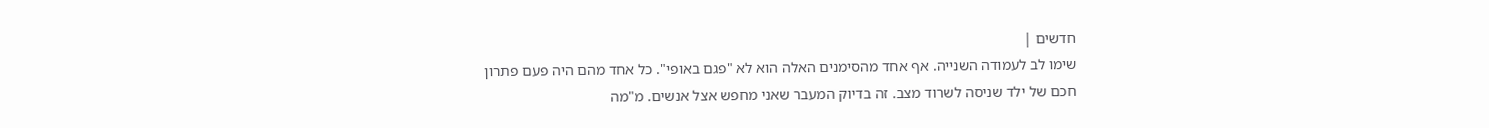חדשים |
שימו לב לעמודה השנייה. אף אחד מהסימנים האלה הוא לא "פגם באופי". כל אחד מהם היה פעם פתרון חכם של ילד שניסה לשרוד מצב. זה בדיוק המעבר שאני מחפש אצל אנשים. מ"מה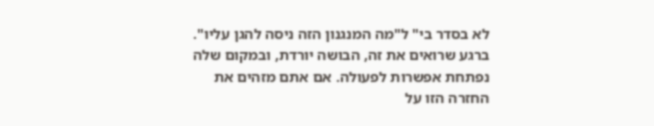לא בסדר בי" ל"מה המנגנון הזה ניסה להגן עליו". ברגע שרואים את זה, הבושה יורדת, ובמקום שלה נפתחת אפשרות לפעולה. אם אתם מזהים את החזרה הזו על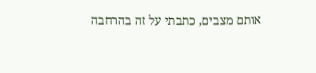אותם מצבים, כתבתי על זה בהרחבה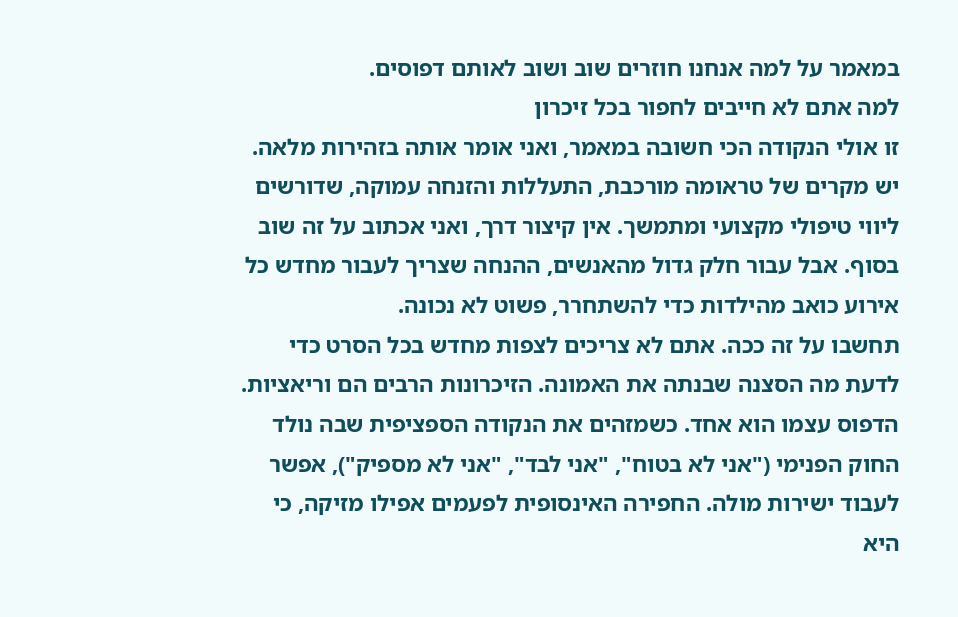במאמר על למה אנחנו חוזרים שוב ושוב לאותם דפוסים.
למה אתם לא חייבים לחפור בכל זיכרון
זו אולי הנקודה הכי חשובה במאמר, ואני אומר אותה בזהירות מלאה. יש מקרים של טראומה מורכבת, התעללות והזנחה עמוקה, שדורשים ליווי טיפולי מקצועי ומתמשך. אין קיצור דרך, ואני אכתוב על זה שוב בסוף. אבל עבור חלק גדול מהאנשים, ההנחה שצריך לעבור מחדש כל אירוע כואב מהילדות כדי להשתחרר, פשוט לא נכונה.
תחשבו על זה ככה. אתם לא צריכים לצפות מחדש בכל הסרט כדי לדעת מה הסצנה שבנתה את האמונה. הזיכרונות הרבים הם וריאציות. הדפוס עצמו הוא אחד. כשמזהים את הנקודה הספציפית שבה נולד החוק הפנימי ("אני לא בטוח", "אני לבד", "אני לא מספיק"), אפשר לעבוד ישירות מולה. החפירה האינסופית לפעמים אפילו מזיקה, כי היא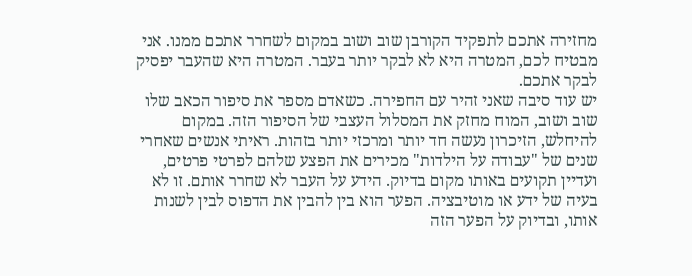מחזירה אתכם לתפקיד הקורבן שוב ושוב במקום לשחרר אתכם ממנו. אני מבטיח לכם, המטרה היא לא לבקר יותר בעבר. המטרה היא שהעבר יפסיק לבקר אתכם.
יש עוד סיבה שאני זהיר עם החפירה. כשאדם מספר את סיפור הכאב שלו שוב ושוב, המוח מחזק את המסלול העצבי של הסיפור הזה. במקום להיחלש, הזיכרון נעשה חד יותר ומרכזי יותר בזהות. ראיתי אנשים שאחרי שנים של "עבודה על הילדות" מכירים את הפצע שלהם לפרטי פרטים, ועדיין תקועים באותו מקום בדיוק. הידע על העבר לא שחרר אותם. זו לא בעיה של ידע או מוטיבציה. הפער הוא בין להבין את הדפוס לבין לשנות אותו, ובדיוק על הפער הזה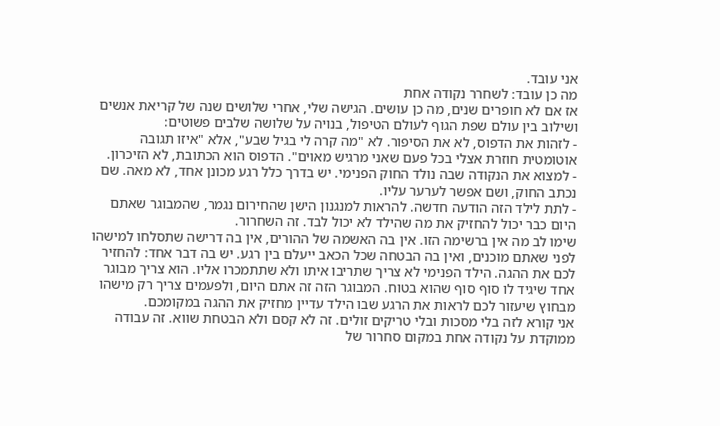אני עובד.
מה כן עובד: לשחרר נקודה אחת
אז אם לא חופרים שנים, מה כן עושים. הגישה שלי, אחרי שלושים שנה של קריאת אנשים ושילוב בין עולם שפת הגוף לעולם הטיפול, בנויה על שלושה שלבים פשוטים:
- לזהות את הדפוס, לא את הסיפור. לא "מה קרה לי בגיל שבע", אלא "איזו תגובה אוטומטית חוזרת אצלי בכל פעם שאני מרגיש מאוים". הדפוס הוא הכתובת, לא הזיכרון.
- למצוא את הנקודה שבה נולד החוק הפנימי. יש בדרך כלל רגע מכונן אחד, לא מאה. שם נכתב החוק, ושם אפשר לערער עליו.
- לתת לילד הזה הודעה חדשה. להראות למנגנון הישן שהחירום נגמר, שהמבוגר שאתם היום כבר יכול להחזיק את מה שהילד לא יכול לבד. זה השחרור.
שימו לב מה אין ברשימה הזו. אין בה האשמה של ההורים, אין בה דרישה שתסלחו למישהו לפני שאתם מוכנים, ואין בה הבטחה שכל הכאב ייעלם בין רגע. יש בה דבר אחד: להחזיר לכם את ההגה. הילד הפנימי לא צריך שתריבו איתו ולא שתתמכרו אליו. הוא צריך מבוגר אחד שיגיד לו סוף סוף שהוא בטוח. המבוגר הזה זה אתם היום, ולפעמים צריך רק מישהו מבחוץ שיעזור לכם לראות את הרגע שבו הילד עדיין מחזיק את ההגה במקומכם.
אני קורא לזה בלי מסכות ובלי טריקים זולים. זה לא קסם ולא הבטחת שווא. זה עבודה ממוקדת על נקודה אחת במקום סחרור של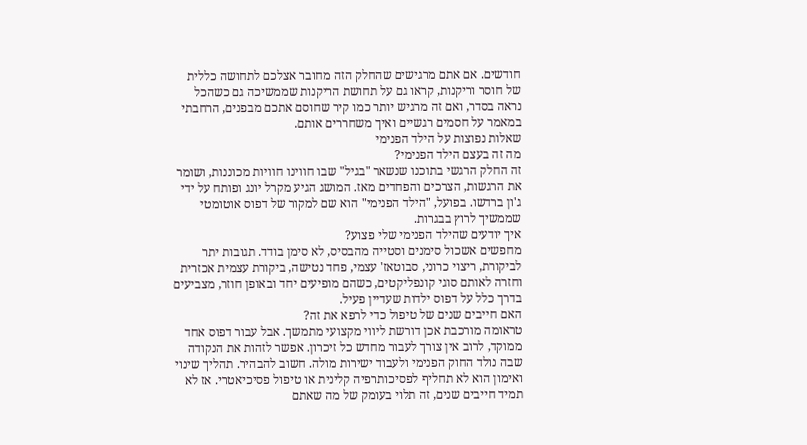חודשים. אם אתם מרגישים שהחלק הזה מחובר אצלכם לתחושה כללית של חוסר וריקנות, קראו גם על תחושת הריקנות שממשיכה גם כשהכל נראה בסדר, ואם זה מרגיש יותר כמו קיר שחוסם אתכם מבפנים, הרחבתי במאמר על חסמים רגשיים ואיך משחררים אותם.
שאלות נפוצות על הילד הפנימי
מה זה בעצם הילד הפנימי?
זה החלק הרגשי בתוכנו שנשאר "בגיל" שבו חווינו חוויות מכוננות, ושומר את הרגשות, הצרכים והפחדים מאז. המושג הגיע מקרל יונג ופותח על ידי ג'ון ברדשו. בפועל, "הילד הפנימי" הוא שם למקור של דפוס אוטומטי שממשיך לרוץ בבגרות.
איך יודעים שהילד הפנימי שלי פצוע?
מחפשים אשכול סימנים וסטייה מהבסיס, לא סימן בודד. תגובות יתר לביקורת, ריצוי כרוני, סבוטאז' עצמי, פחד נטישה, ביקורת עצמית אכזרית וחזרה לאותם סוגי קונפליקטים, כשהם מופיעים יחד ובאופן חוזר, מצביעים בדרך כלל על דפוס ילדות שעדיין פעיל.
האם חייבים שנים של טיפול כדי לרפא את זה?
טראומה מורכבת אכן דורשת ליווי מקצועי מתמשך. אבל עבור דפוס אחד ממוקד, לרוב אין צורך לעבור מחדש כל זיכרון. אפשר לזהות את הנקודה שבה נולד החוק הפנימי ולעבוד ישירות מולה. חשוב להבהיר. תהליך שינוי ואימון הוא לא תחליף לפסיכותרפיה קלינית או טיפול פסיכיאטרי. אז לא תמיד חייבים שנים, זה תלוי בעומק של מה שאתם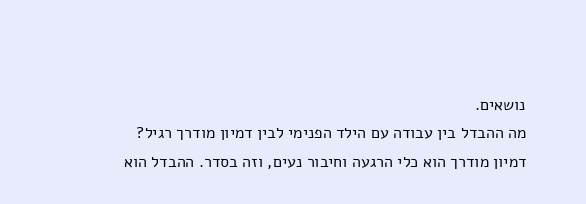נושאים.
מה ההבדל בין עבודה עם הילד הפנימי לבין דמיון מודרך רגיל?
דמיון מודרך הוא כלי הרגעה וחיבור נעים, וזה בסדר. ההבדל הוא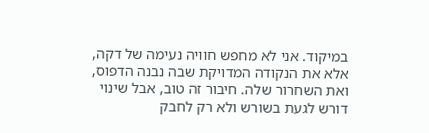במיקוד. אני לא מחפש חוויה נעימה של דקה, אלא את הנקודה המדויקת שבה נבנה הדפוס, ואת השחרור שלה. חיבור זה טוב, אבל שינוי דורש לגעת בשורש ולא רק לחבק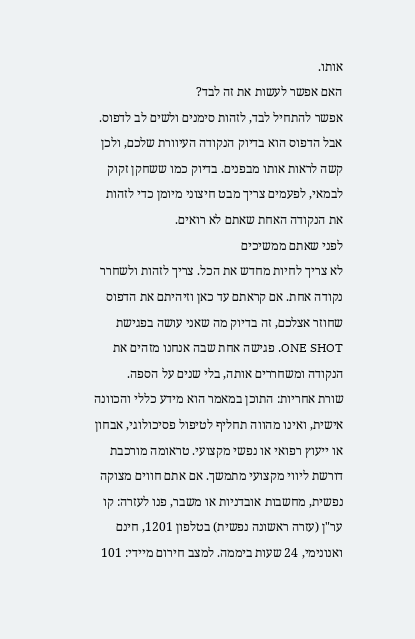אותו.
האם אפשר לעשות את זה לבד?
אפשר להתחיל לבד, לזהות סימנים ולשים לב לדפוס. אבל הדפוס הוא בדיוק הנקודה העיוורת שלכם, ולכן קשה לראות אותו מבפנים. בדיוק כמו ששחקן זקוק לבמאי, לפעמים צריך מבט חיצוני מיומן כדי לזהות את הנקודה האחת שאתם לא רואים.
לפני שאתם ממשיכים
לא צריך לחיות מחדש את הכל. צריך לזהות ולשחרר נקודה אחת. אם קראתם עד כאן וזיהיתם את הדפוס שחוזר אצלכם, זה בדיוק מה שאני עושה בפגישת ONE SHOT. פגישה אחת שבה אנחנו מזהים את הנקודה ומשחררים אותה, בלי שנים על הספה.
שורת אחריות: התוכן במאמר הוא מידע כללי והכוונה אישית, ואינו מהווה תחליף לטיפול פסיכולוגי, אבחון או ייעוץ רפואי או נפשי מקצועי. טראומה מורכבת דורשת ליווי מקצועי מתמשך. אם אתם חווים מצוקה נפשית, מחשבות אובדניות או משבר, פנו לעזרה: קו ער"ן (עזרה ראשונה נפשית) בטלפון 1201, חינם ואנונימי, 24 שעות ביממה. למצב חירום מיידי: 101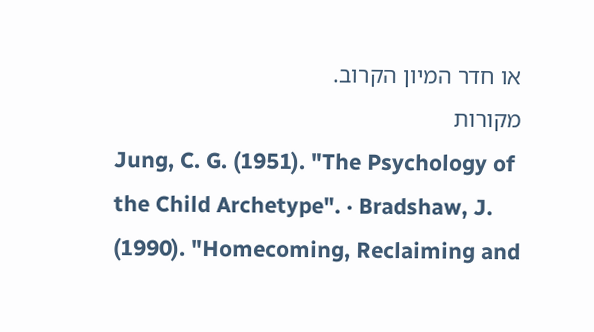או חדר המיון הקרוב.
מקורות
Jung, C. G. (1951). "The Psychology of the Child Archetype". · Bradshaw, J. (1990). "Homecoming, Reclaiming and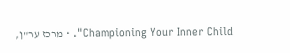Championing Your Inner Child". · מרכז ער"ן,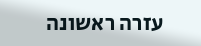עזרה ראשונה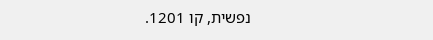נפשית, קו 1201.